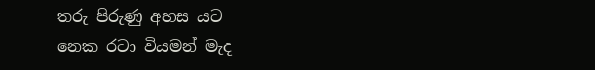තරු පිරුණු අහස යට
නෙක රටා වියමන් මැද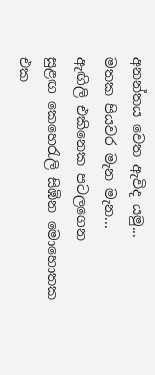අනන්තය වෙත ඇවිද යමු...
මතක පියවර මැන මැන...
ඇඟිලි එකිනෙක පටලගෙන
සුළඟ කෙහෙරැලි සිඹින මොහොතක
එක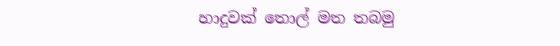හාදුවක් තොල් මත තබමු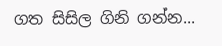ගත සිසිල ගිනි ගන්න...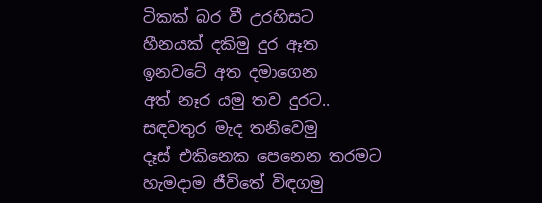ටිකක් බර වී උරහිසට
හීනයක් දකිමු දුර ඈත
ඉනවටේ අත දමාගෙන
අත් නෑර යමු තව දුරට..
සඳවතුර මැද තනිවෙමු
දෑස් එකිනෙක පෙනෙන තරමට
හැමදාම ජීවිතේ විඳගමු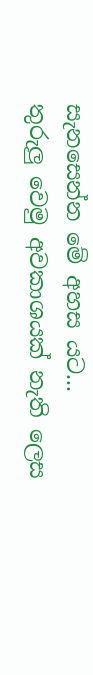සැනසෙන්න මේ අහස යට...
තුරුලු වෙමු අවකාශයක් නැති ලෙස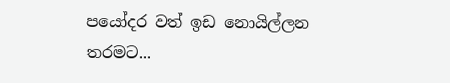පයෝදර වත් ඉඩ නොයිල්ලන තරමට...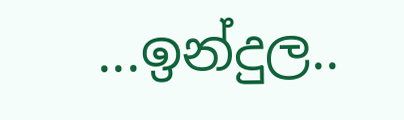...ඉන්දුල..